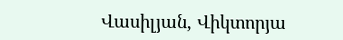Վասիլյան, Վիկտորյա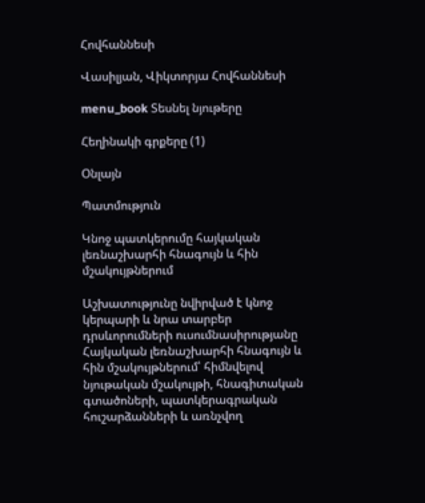Հովհաննեսի

Վասիլյան, Վիկտորյա Հովհաննեսի

menu_book Տեսնել նյութերը

Հեղինակի գրքերը (1)

Օնլայն

Պատմություն

Կնոջ պատկերումը հայկական լեռնաշխարհի հնագույն և հին մշակույթներում

Աշխատությունը նվիրված է կնոջ կերպարի և նրա տարբեր դրսևորումների ուսումնասիրությանը Հայկական լեռնաշխարհի հնագույն և հին մշակույթներում՝ հիմնվելով նյութական մշակույթի, հնագիտական գտածոների, պատկերագրական հուշարձանների և առնչվող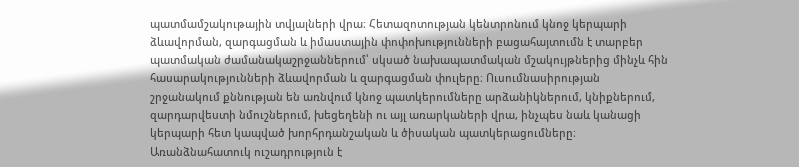պատմամշակութային տվյալների վրա։ Հետազոտության կենտրոնում կնոջ կերպարի ձևավորման, զարգացման և իմաստային փոփոխությունների բացահայտումն է տարբեր պատմական ժամանակաշրջաններում՝ սկսած նախապատմական մշակույթներից մինչև հին հասարակությունների ձևավորման և զարգացման փուլերը։ Ուսումնասիրության շրջանակում քննության են առնվում կնոջ պատկերումները արձանիկներում, կնիքներում, զարդարվեստի նմուշներում, խեցեղենի ու այլ առարկաների վրա, ինչպես նաև կանացի կերպարի հետ կապված խորհրդանշական և ծիսական պատկերացումները։ Առանձնահատուկ ուշադրություն է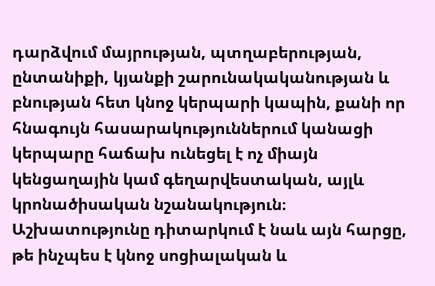դարձվում մայրության, պտղաբերության, ընտանիքի, կյանքի շարունակականության և բնության հետ կնոջ կերպարի կապին, քանի որ հնագույն հասարակություններում կանացի կերպարը հաճախ ունեցել է ոչ միայն կենցաղային կամ գեղարվեստական, այլև կրոնածիսական նշանակություն։ Աշխատությունը դիտարկում է նաև այն հարցը, թե ինչպես է կնոջ սոցիալական և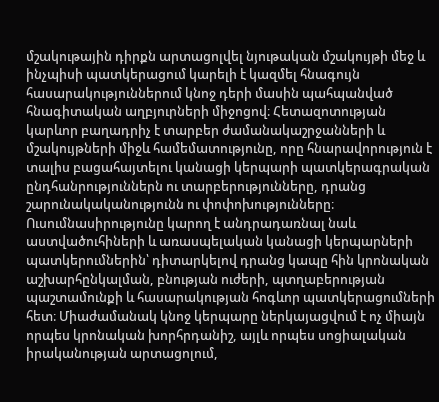մշակութային դիրքն արտացոլվել նյութական մշակույթի մեջ և ինչպիսի պատկերացում կարելի է կազմել հնագույն հասարակություններում կնոջ դերի մասին պահպանված հնագիտական աղբյուրների միջոցով։ Հետազոտության կարևոր բաղադրիչ է տարբեր ժամանակաշրջանների և մշակույթների միջև համեմատությունը, որը հնարավորություն է տալիս բացահայտելու կանացի կերպարի պատկերագրական ընդհանրություններն ու տարբերությունները, դրանց շարունակականությունն ու փոփոխությունները։ Ուսումնասիրությունը կարող է անդրադառնալ նաև աստվածուհիների և առասպելական կանացի կերպարների պատկերումներին՝ դիտարկելով դրանց կապը հին կրոնական աշխարհընկալման, բնության ուժերի, պտղաբերության պաշտամունքի և հասարակության հոգևոր պատկերացումների հետ։ Միաժամանակ կնոջ կերպարը ներկայացվում է ոչ միայն որպես կրոնական խորհրդանիշ, այլև որպես սոցիալական իրականության արտացոլում,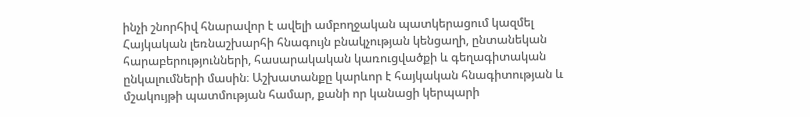ինչի շնորհիվ հնարավոր է ավելի ամբողջական պատկերացում կազմել Հայկական լեռնաշխարհի հնագույն բնակչության կենցաղի, ընտանեկան հարաբերությունների, հասարակական կառուցվածքի և գեղագիտական ընկալումների մասին։ Աշխատանքը կարևոր է հայկական հնագիտության և մշակույթի պատմության համար, քանի որ կանացի կերպարի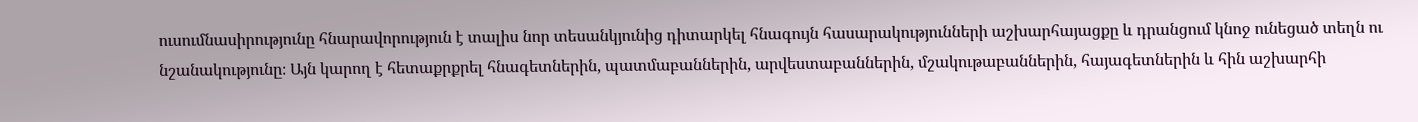ուսումնասիրությունը հնարավորություն է տալիս նոր տեսանկյունից դիտարկել հնագույն հասարակությունների աշխարհայացքը և դրանցում կնոջ ունեցած տեղն ու նշանակությունը։ Այն կարող է հետաքրքրել հնագետներին, պատմաբաններին, արվեստաբաններին, մշակութաբաններին, հայագետներին և հին աշխարհի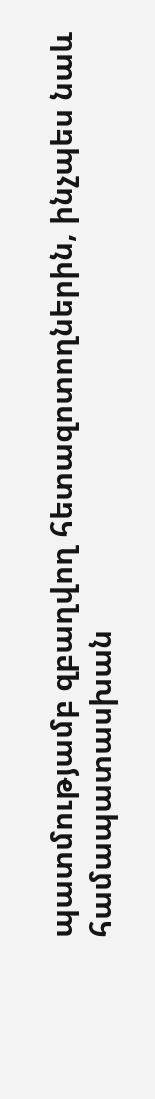պատմությամբ զբաղվող հետազոտողներին, ինչպես նաև համապատասխան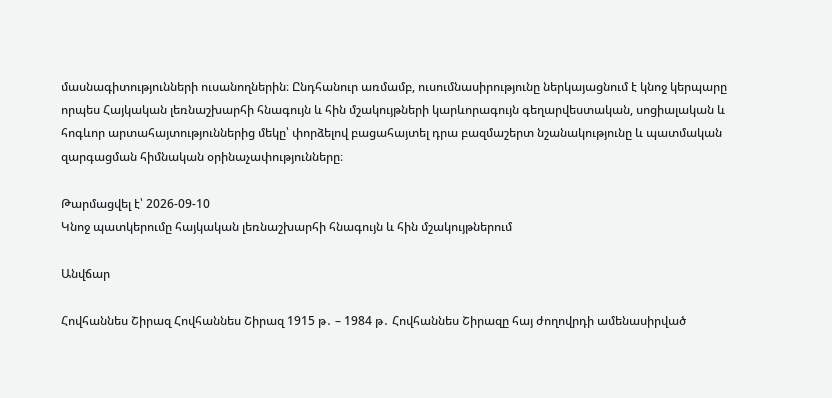մասնագիտությունների ուսանողներին։ Ընդհանուր առմամբ, ուսումնասիրությունը ներկայացնում է կնոջ կերպարը որպես Հայկական լեռնաշխարհի հնագույն և հին մշակույթների կարևորագույն գեղարվեստական, սոցիալական և հոգևոր արտահայտություններից մեկը՝ փորձելով բացահայտել դրա բազմաշերտ նշանակությունը և պատմական զարգացման հիմնական օրինաչափությունները։

Թարմացվել է՝ 2026-09-10
Կնոջ պատկերումը հայկական լեռնաշխարհի հնագույն և հին մշակույթներում

Անվճար

Հովհաննես Շիրազ Հովհաննես Շիրազ 1915 թ․ – 1984 թ․ Հովհաննես Շիրազը հայ ժողովրդի ամենասիրված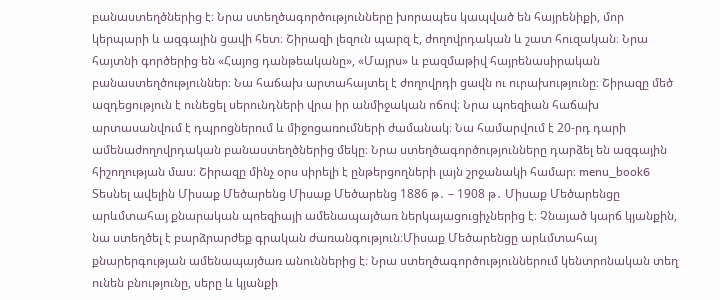բանաստեղծներից է։ Նրա ստեղծագործությունները խորապես կապված են հայրենիքի, մոր կերպարի և ազգային ցավի հետ։ Շիրազի լեզուն պարզ է, ժողովրդական և շատ հուզական։ Նրա հայտնի գործերից են «Հայոց դանթեականը», «Մայրս» և բազմաթիվ հայրենասիրական բանաստեղծություններ։ Նա հաճախ արտահայտել է ժողովրդի ցավն ու ուրախությունը։ Շիրազը մեծ ազդեցություն է ունեցել սերունդների վրա իր անմիջական ոճով։ Նրա պոեզիան հաճախ արտասանվում է դպրոցներում և միջոցառումների ժամանակ։ Նա համարվում է 20-րդ դարի ամենաժողովրդական բանաստեղծներից մեկը։ Նրա ստեղծագործությունները դարձել են ազգային հիշողության մաս։ Շիրազը մինչ օրս սիրելի է ընթերցողների լայն շրջանակի համար։ menu_book6 Տեսնել ավելին Միսաք Մեծարենց Միսաք Մեծարենց 1886 թ․ – 1908 թ․ Միսաք Մեծարենցը արևմտահայ քնարական պոեզիայի ամենապայծառ ներկայացուցիչներից է։ Չնայած կարճ կյանքին, նա ստեղծել է բարձրարժեք գրական ժառանգություն։Միսաք Մեծարենցը արևմտահայ քնարերգության ամենապայծառ անուններից է։ Նրա ստեղծագործություններում կենտրոնական տեղ ունեն բնությունը, սերը և կյանքի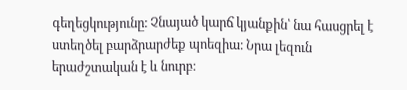գեղեցկությունը։ Չնայած կարճ կյանքին՝ նա հասցրել է ստեղծել բարձրարժեք պոեզիա։ Նրա լեզուն երաժշտական է և նուրբ։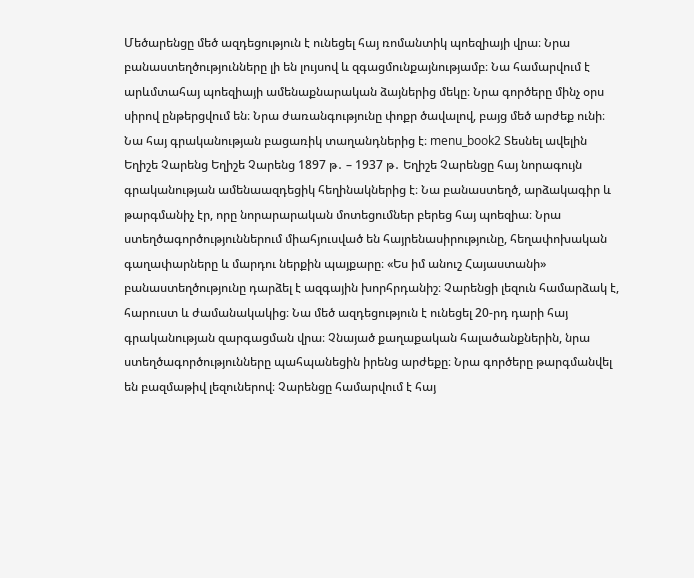Մեծարենցը մեծ ազդեցություն է ունեցել հայ ռոմանտիկ պոեզիայի վրա։ Նրա բանաստեղծությունները լի են լույսով և զգացմունքայնությամբ։ Նա համարվում է արևմտահայ պոեզիայի ամենաքնարական ձայներից մեկը։ Նրա գործերը մինչ օրս սիրով ընթերցվում են։ Նրա ժառանգությունը փոքր ծավալով, բայց մեծ արժեք ունի։ Նա հայ գրականության բացառիկ տաղանդներից է։ menu_book2 Տեսնել ավելին Եղիշե Չարենց Եղիշե Չարենց 1897 թ․ – 1937 թ․ Եղիշե Չարենցը հայ նորագույն գրականության ամենաազդեցիկ հեղինակներից է։ Նա բանաստեղծ, արձակագիր և թարգմանիչ էր, որը նորարարական մոտեցումներ բերեց հայ պոեզիա։ Նրա ստեղծագործություններում միահյուսված են հայրենասիրությունը, հեղափոխական գաղափարները և մարդու ներքին պայքարը։ «Ես իմ անուշ Հայաստանի» բանաստեղծությունը դարձել է ազգային խորհրդանիշ։ Չարենցի լեզուն համարձակ է, հարուստ և ժամանակակից։ Նա մեծ ազդեցություն է ունեցել 20-րդ դարի հայ գրականության զարգացման վրա։ Չնայած քաղաքական հալածանքներին, նրա ստեղծագործությունները պահպանեցին իրենց արժեքը։ Նրա գործերը թարգմանվել են բազմաթիվ լեզուներով։ Չարենցը համարվում է հայ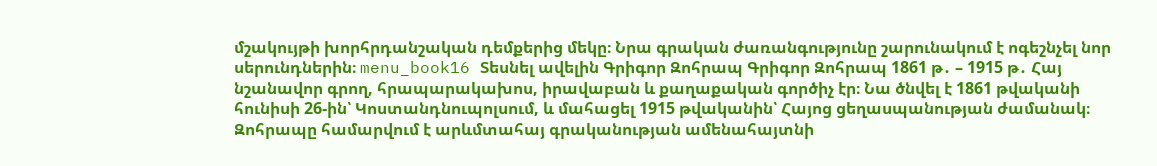մշակույթի խորհրդանշական դեմքերից մեկը։ Նրա գրական ժառանգությունը շարունակում է ոգեշնչել նոր սերունդներին։ menu_book16 Տեսնել ավելին Գրիգոր Զոհրապ Գրիգոր Զոհրապ 1861 թ․ – 1915 թ․ Հայ նշանավոր գրող, հրապարակախոս, իրավաբան և քաղաքական գործիչ էր։ Նա ծնվել է 1861 թվականի հունիսի 26-ին՝ Կոստանդնուպոլսում, և մահացել 1915 թվականին՝ Հայոց ցեղասպանության ժամանակ։ Զոհրապը համարվում է արևմտահայ գրականության ամենահայտնի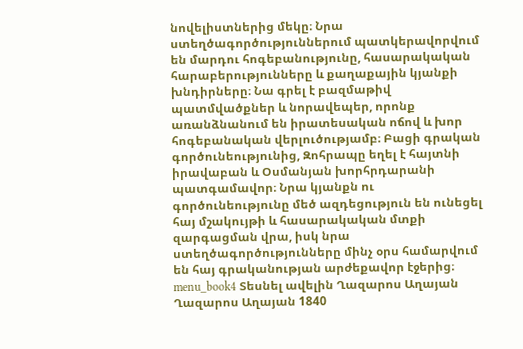նովելիստներից մեկը։ Նրա ստեղծագործություններում պատկերավորվում են մարդու հոգեբանությունը, հասարակական հարաբերությունները և քաղաքային կյանքի խնդիրները։ Նա գրել է բազմաթիվ պատմվածքներ և նորավեպեր, որոնք առանձնանում են իրատեսական ոճով և խոր հոգեբանական վերլուծությամբ։ Բացի գրական գործունեությունից, Զոհրապը եղել է հայտնի իրավաբան և Օսմանյան խորհրդարանի պատգամավոր։ Նրա կյանքն ու գործունեությունը մեծ ազդեցություն են ունեցել հայ մշակույթի և հասարակական մտքի զարգացման վրա, իսկ նրա ստեղծագործությունները մինչ օրս համարվում են հայ գրականության արժեքավոր էջերից։ menu_book4 Տեսնել ավելին Ղազարոս Աղայան Ղազարոս Աղայան 1840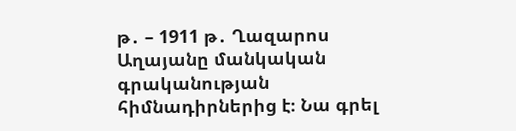թ․ – 1911 թ․ Ղազարոս Աղայանը մանկական գրականության հիմնադիրներից է։ Նա գրել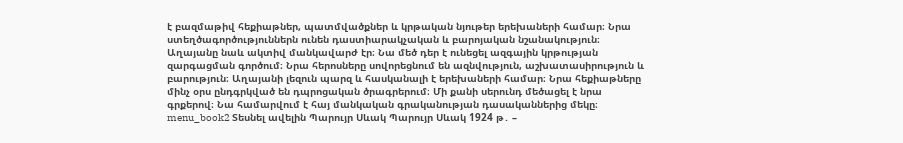է բազմաթիվ հեքիաթներ, պատմվածքներ և կրթական նյութեր երեխաների համար։ Նրա ստեղծագործություններն ունեն դաստիարակչական և բարոյական նշանակություն։ Աղայանը նաև ակտիվ մանկավարժ էր։ Նա մեծ դեր է ունեցել ազգային կրթության զարգացման գործում։ Նրա հերոսները սովորեցնում են ազնվություն, աշխատասիրություն և բարություն։ Աղայանի լեզուն պարզ և հասկանալի է երեխաների համար։ Նրա հեքիաթները մինչ օրս ընդգրկված են դպրոցական ծրագրերում։ Մի քանի սերունդ մեծացել է նրա գրքերով։ Նա համարվում է հայ մանկական գրականության դասականներից մեկը։ menu_book2 Տեսնել ավելին Պարույր Սևակ Պարույր Սևակ 1924 թ․ –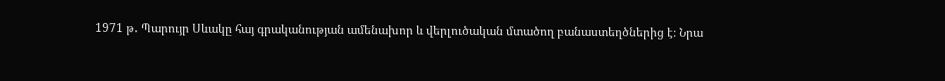1971 թ․ Պարույր Սևակը հայ գրականության ամենախոր և վերլուծական մտածող բանաստեղծներից է։ Նրա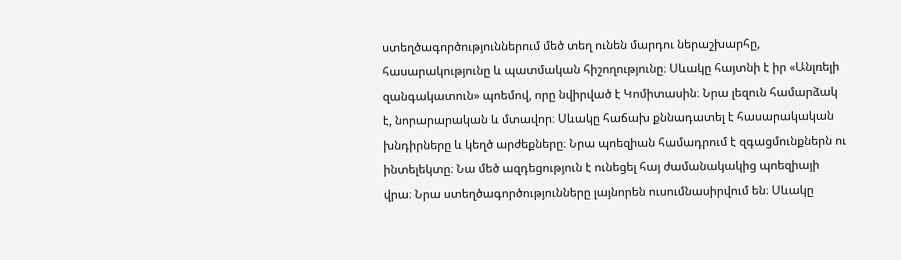ստեղծագործություններում մեծ տեղ ունեն մարդու ներաշխարհը, հասարակությունը և պատմական հիշողությունը։ Սևակը հայտնի է իր «Անլռելի զանգակատուն» պոեմով, որը նվիրված է Կոմիտասին։ Նրա լեզուն համարձակ է, նորարարական և մտավոր։ Սևակը հաճախ քննադատել է հասարակական խնդիրները և կեղծ արժեքները։ Նրա պոեզիան համադրում է զգացմունքներն ու ինտելեկտը։ Նա մեծ ազդեցություն է ունեցել հայ ժամանակակից պոեզիայի վրա։ Նրա ստեղծագործությունները լայնորեն ուսումնասիրվում են։ Սևակը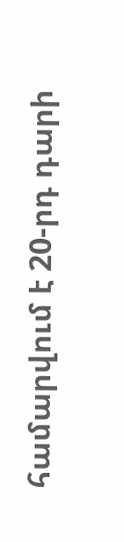համարվում է 20-րդ դարի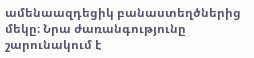ամենաազդեցիկ բանաստեղծներից մեկը։ Նրա ժառանգությունը շարունակում է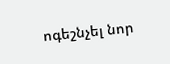ոգեշնչել նոր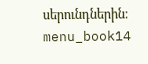սերունդներին։ menu_book14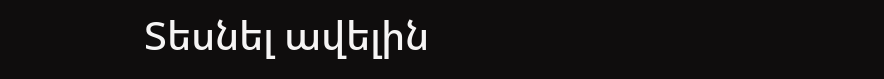Տեսնել ավելին